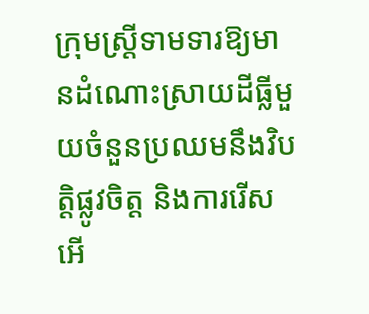ក្រុមស្ត្រីទាមទារឱ្យមានដំណោះស្រាយដីធ្លីមួយចំនួនប្រឈមនឹងវិបត្តិផ្លូវចិត្ត និងការរើសអើ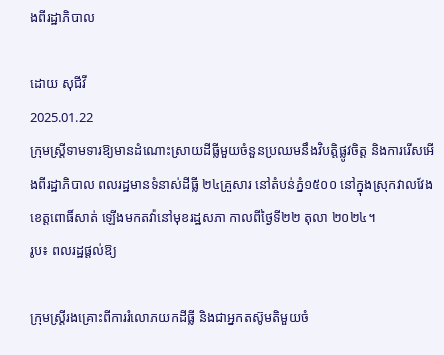ងពីរដ្ឋាភិបាល

ដោយ សុជីវី
2025.01.22
ក្រុមស្ត្រីទាមទារឱ្យមានដំណោះស្រាយដីធ្លីមួយចំនួនប្រឈមនឹងវិបត្តិផ្លូវចិត្ត និងការរើសអើងពីរដ្ឋាភិបាល ពលរដ្ឋមានទំនាស់ដីធ្លី ២៤គ្រួសារ នៅតំបន់ភ្នំ១៥០០ នៅក្នុងស្រុកវាលវែង ខេត្តពោធិ៍សាត់ ឡើងមកតវ៉ានៅមុខរដ្ឋសភា កាលពីថ្ងៃទី២២ តុលា ២០២៤។
រូប៖ ពលរដ្ឋផ្ដល់ឱ្យ

ក្រុមស្ត្រីរងគ្រោះពីការរំលោភយកដីធ្លី និងជាអ្នកតស៊ូមតិមួយចំ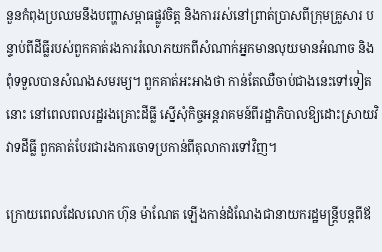នួនកំពុងប្រឈមនឹងបញ្ហាសម្ពាធផ្លូវចិត្ត និងការរស់នៅព្រាត់ប្រាសពីក្រុមគ្រួសារ បន្ទាប់ពីដីធ្លីរបស់ពួកគាត់រងការរំលោភយកពីសំណាក់អ្នកមានលុយមានអំណាច និងពុំទទួលបានសំណងសមរម្យ។ ពួកគាត់អះអាងថា កាន់តែឈឺចាប់ជាងនេះទៅទៀតនោះ នៅពេលពលរដ្ឋរងគ្រោះដីធ្លី ស្នើសុំកិច្ចអន្តរាគមន៍ពីរដ្ឋាភិបាលឱ្យដោះស្រាយវិវាទដីធ្លី ពួកគាត់បែរជារងការចោទប្រកាន់ពីតុលាការទៅវិញ។

ក្រោយពេលដែលលោក ហ៊ុន ម៉ាណែត ឡើងកាន់ដំណែងជានាយករដ្ឋមន្ត្រីបន្តពីឪ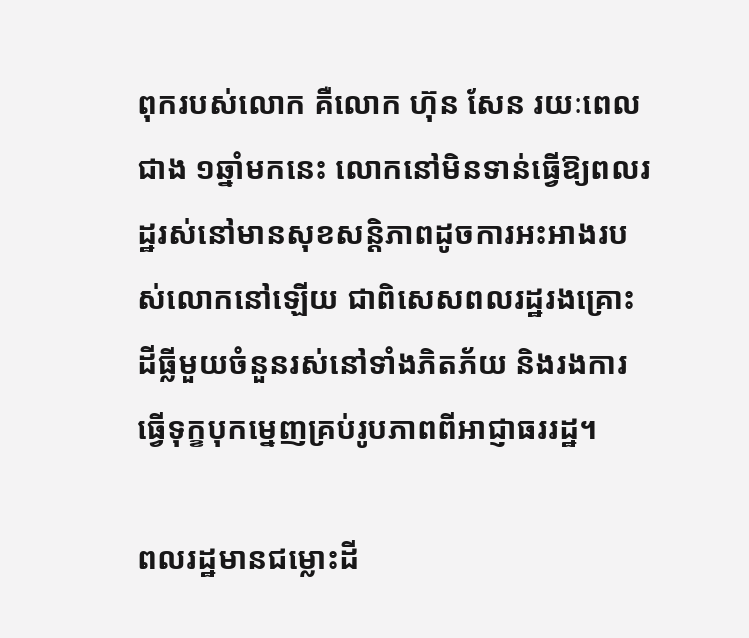ពុករបស់លោក គឺលោក ហ៊ុន សែន រយៈពេលជាង ១ឆ្នាំមកនេះ លោកនៅមិនទាន់ធ្វើឱ្យពលរដ្ឋរស់នៅមានសុខសន្តិភាពដូចការអះអាងរបស់លោកនៅឡើយ ជាពិសេសពលរដ្ឋរងគ្រោះដីធ្លីមួយចំនួនរស់នៅទាំងភិតភ័យ និងរងការធ្វើទុក្ខបុកម្នេញគ្រប់រូបភាពពីអាជ្ញាធររដ្ឋ។

ពលរដ្ឋមានជម្លោះដី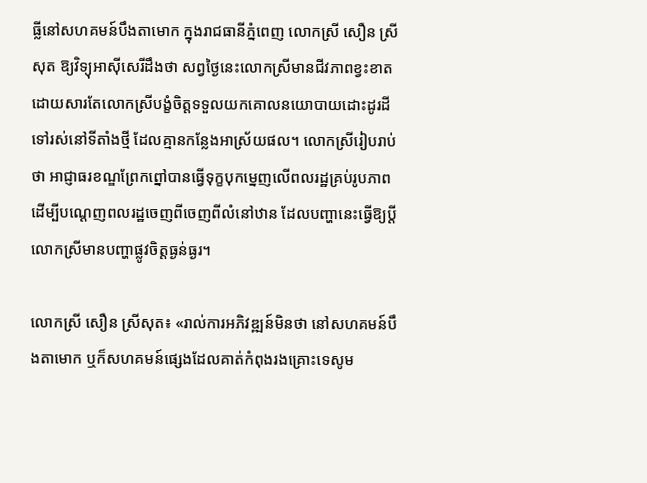ធ្លីនៅសហគមន៍បឹងតាមោក ក្នុងរាជធានីភ្នំពេញ លោកស្រី សឿន ស្រីសុត ឱ្យវិទ្យុអាស៊ីសេរីដឹងថា សព្វថ្ងៃនេះលោកស្រីមានជីវភាពខ្វះខាត ដោយសារតែលោកស្រីបង្ខំចិត្តទទួលយកគោលនយោបាយដោះដូរដី ទៅរស់នៅទីតាំងថ្មី ដែលគ្មានកន្លែងអាស្រ័យផល។ លោកស្រីរៀបរាប់ថា អាជ្ញាធរខណ្ឌព្រែកព្នៅបានធ្វើទុក្ខបុកម្នេញលើពលរដ្ឋគ្រប់រូបភាព ដើម្បីបណ្ដេញពលរដ្ឋចេញពីចេញពីលំនៅឋាន ដែលបញ្ហានេះធ្វើឱ្យប្ដីលោកស្រីមានបញ្ហាផ្លូវចិត្តធ្ងន់ធ្ងរ។

លោកស្រី សឿន ស្រីសុត៖ «រាល់ការអភិវឌ្ឍន៍មិនថា នៅសហគមន៍បឹងតាមោក ឬក៏សហគមន៍ផ្សេងដែលគាត់កំពុងរងគ្រោះទេសូម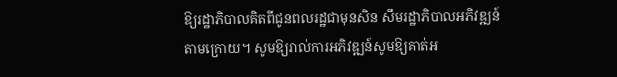ឱ្យរដ្ឋាភិបាលគិតពីជូនពលរដ្ឋជាមុនសិន សឹមរដ្ឋាភិបាលអភិវឌ្ឍន៍តាមក្រោយ។ សូមឱ្យរាល់ការអភិវឌ្ឍន៍សូមឱ្យគាត់អ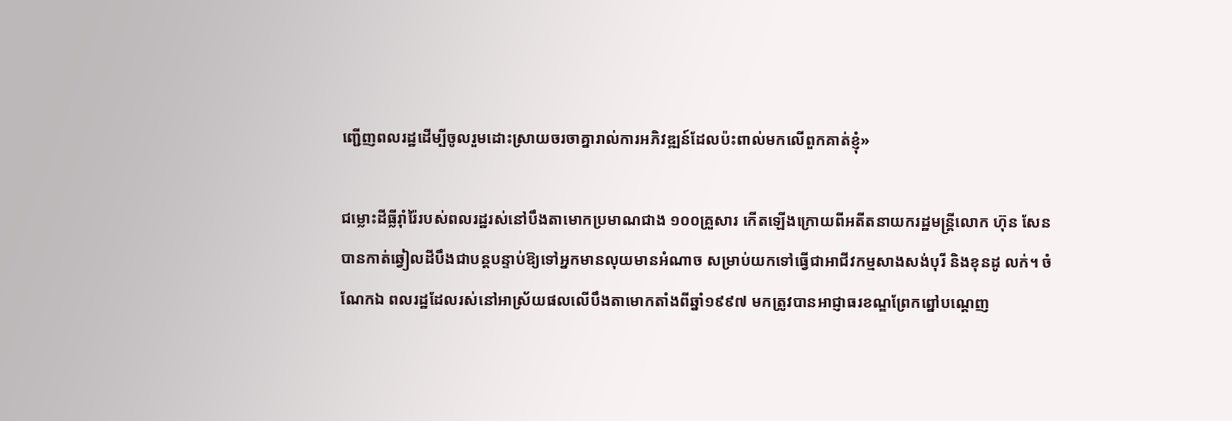ញ្ជើញពលរដ្ឋដើម្បីចូលរួមដោះស្រាយចរចាគ្នារាល់ការអភិវឌ្ឍន៍ដែលប៉ះពាល់មកលើពួកគាត់ខ្ញុំ»

ជម្លោះដីធ្លីរ៉ាំរ៉ៃរបស់ពលរដ្ឋរស់នៅបឹងតាមោកប្រមាណជាង ១០០គ្រួសារ កើតឡើងក្រោយពីអតីតនាយករដ្ឋមន្ត្រីលោក ហ៊ុន សែន បានកាត់ឆ្វៀលដីបឹងជាបន្តបន្ទាប់ឱ្យទៅអ្នកមានលុយមានអំណាច សម្រាប់យកទៅធ្វើជាអាជីវកម្មសាងសង់បុរី និងខុនដូ លក់។ ចំណែកឯ ពលរដ្ឋដែលរស់នៅអាស្រ័យផលលើបឹងតាមោកតាំងពីឆ្នាំ១៩៩៧ មកត្រូវបានអាជ្ញាធរខណ្ឌព្រែកព្នៅបណ្ដេញ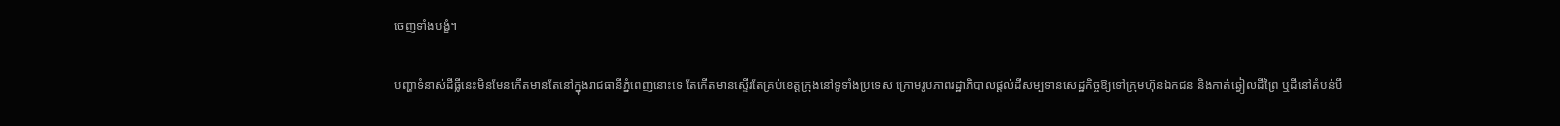ចេញទាំងបង្ខំ។

បញ្ហាទំនាស់ដីធ្លីនេះមិនមែនកើតមានតែនៅក្នុងរាជធានីភ្នំពេញនោះទេ តែកើតមានស្ទើរតែគ្រប់ខេត្តក្រុងនៅទូទាំងប្រទេស ក្រោមរូបភាពរដ្ឋាភិបាលផ្ដល់ដីសម្បទានសេដ្ឋកិច្ចឱ្យទៅក្រុមហ៊ុនឯកជន និងកាត់ឆ្វៀលដីព្រៃ ឬដីនៅតំបន់បឹ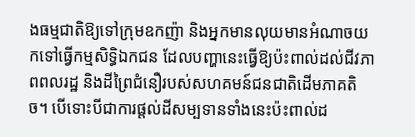ងធម្មជាតិឱ្យទៅក្រុមឧកញ៉ា និងអ្នកមានលុយមានអំណាចយកទៅធ្វើកម្មសិទ្ធិឯកជន ដែលបញ្ហានេះធ្វើឱ្យប៉ះពាល់ដល់ជីវភាពពលរដ្ឋ និងដីព្រៃជំនឿរបស់សហគមន៍ជនជាតិដើមភាគតិច។ បើទោះបីជាការផ្ដល់ដីសម្បទានទាំងនេះប៉ះពាល់ដ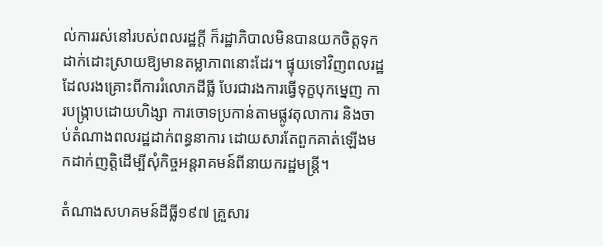ល់ការរស់នៅរបស់ពលរដ្ឋក្ដី ក៏រដ្ឋាភិបាលមិនបានយកចិត្តទុកដាក់ដោះស្រាយឱ្យមានតម្លាភាពនោះដែរ។ ផ្ទុយទៅវិញពលរដ្ឋដែលរងគ្រោះពីការរំលោភដីធ្លី បែរជារងការធ្វើទុក្ខបុកម្នេញ ការបង្ក្រាបដោយហិង្សា ការចោទប្រកាន់តាមផ្លូវតុលាការ និងចាប់តំណាងពលរដ្ឋដាក់ពន្ធនាការ ដោយសារតែពួកគាត់ឡើងមកដាក់ញត្តិដើម្បីសុំកិច្ចអន្តរាគមន៍ពីនាយករដ្ឋមន្ត្រី។

តំណាងសហគមន៍ដីធ្លី១៩៧ គ្រួសារ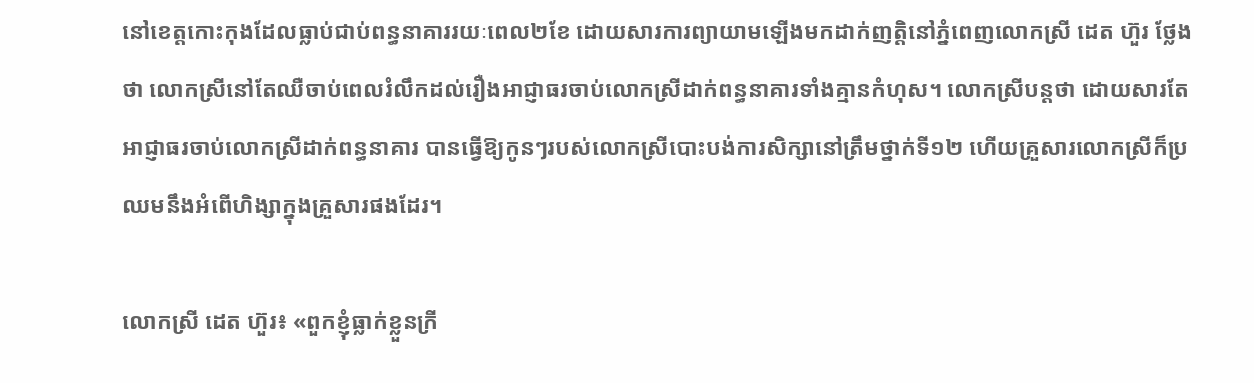នៅខេត្តកោះកុងដែលធ្លាប់ជាប់ពន្ធនាគាររយៈពេល២ខែ ដោយសារការព្យាយាមឡើងមកដាក់ញត្តិនៅភ្នំពេញលោកស្រី ដេត ហ៊ួរ ថ្លែងថា លោកស្រីនៅតែឈឺចាប់ពេលរំលឹកដល់រឿងអាជ្ញាធរចាប់លោកស្រីដាក់ពន្ធនាគារទាំងគ្មានកំហុស។ លោកស្រីបន្តថា ដោយសារតែអាជ្ញាធរចាប់លោកស្រីដាក់ពន្ធនាគារ បានធ្វើឱ្យកូនៗរបស់លោកស្រីបោះបង់ការសិក្សានៅត្រឹមថ្នាក់ទី១២ ហើយគ្រួសារលោកស្រីក៏ប្រឈមនឹងអំពើហិង្សាក្នុងគ្រួសារផងដែរ។

លោកស្រី ដេត ហ៊ួរ៖ «ពួកខ្ញុំធ្លាក់ខ្លួនក្រី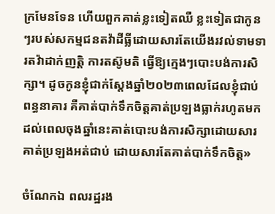ក្រមែនទែន ហើយពួកគាត់ខ្លះទៀតឈឺ ខ្លះទៀតជាកូនៗរបស់សកម្មជនតវ៉ាដីធ្លីដោយសារតែយើងរវល់ទាមទារតវ៉ាដាក់ញត្តិ ការតស៊ូមតិ ធ្វើឱ្យក្មេងៗបោះបង់ការសិក្សា។ ដូចកូនខ្ញុំជាក់ស្ដែងឆ្នាំ២០២៣ពេលដែលខ្ញុំជាប់ពន្ធនាគារ គឺគាត់បាក់ទឹកចិត្តគាត់ប្រឡងធ្លាក់រហូតមកដល់ពេលចុងឆ្នាំនេះគាត់បោះបង់ការសិក្សាដោយសារគាត់ប្រឡងអត់ជាប់ ដោយសារតែគាត់បាក់ទឹកចិត្ត»

ចំណែកឯ ពលរដ្ឋរង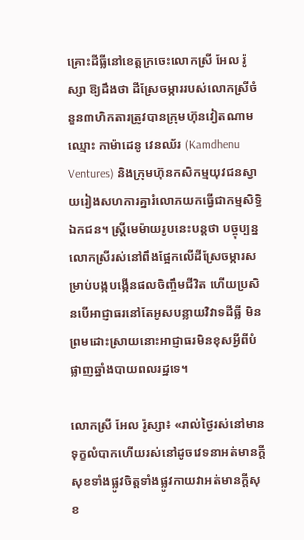គ្រោះដីធ្លីនៅខេត្តក្រចេះលោកស្រី អែល រ៉ូស្សា ឱ្យដឹងថា ដីស្រែចម្ការរបស់លោកស្រីចំនួន៣ហិកតារត្រូវបានក្រុមហ៊ុនវៀតណាមឈ្មោះ កាម៉ាដេនូ វេនឈ័រ (Kamdhenu Ventures) និងក្រុមហ៊ុនកសិកម្មយុវជនស្វាយរៀងសហការគ្នារំលោភយកធ្វើជាកម្មសិទ្ធិឯកជន។ ស្ត្រីមេម៉ាយរូបនេះបន្តថា បច្ចុប្បន្នលោកស្រីរស់នៅពឹងផ្អែកលើដីស្រែចម្ការសម្រាប់បង្កបង្កើនផលចិញ្ចឹមជីវិត ហើយប្រសិនបើអាជ្ញាធរនៅតែអូសបន្លាយវិវាទដីធ្លី មិនព្រមដោះស្រាយនោះអាជ្ញាធរមិនខុសអ្វីពីបំផ្លាញឆ្នាំងបាយពលរដ្ឋទេ។

លោកស្រី អែល រ៉ូស្សា៖ «រាល់ថ្ងៃរស់នៅមានទុក្ខលំបាកហើយរស់នៅដូចវេទនាអត់មានក្តីសុខទាំងផ្លូវចិត្តទាំងផ្លូវកាយវាអត់មានក្តីសុខ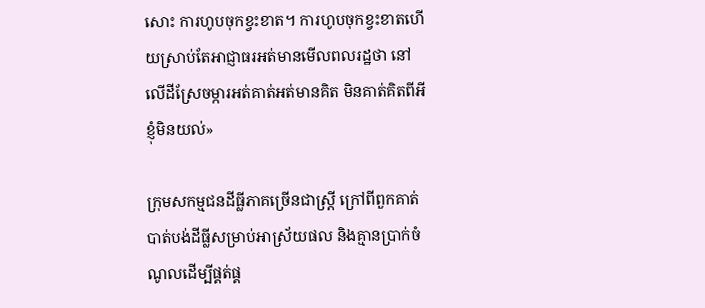សោះ ការហូបចុកខ្វះខាត។ ការហូបចុកខ្វះខាតហើយស្រាប់តែអាជ្ញាធរអត់មានមើលពលរដ្ឋថា នៅលើដីស្រែចម្ការអត់គាត់អត់មានគិត មិនគាត់គិតពីអីខ្ញុំមិនយល់»

ក្រុមសកម្មជនដីធ្លីភាគច្រើនជាស្ត្រី ក្រៅពីពួកគាត់បាត់បង់ដីធ្លីសម្រាប់អាស្រ័យផល និងគ្មានប្រាក់ចំណូលដើម្បីផ្គត់ផ្គ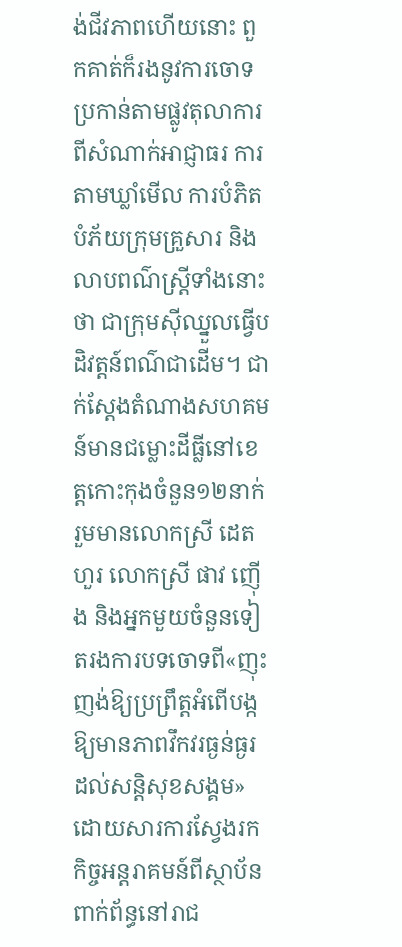ង់ជីវភាពហើយនោះ ពួកគាត់ក៏រងនូវការចោទប្រកាន់តាមផ្លូវតុលាការពីសំណាក់អាជ្ញាធរ ការតាមឃ្លាំមើល ការបំភិតបំភ័យក្រុមគ្រួសារ និងលាបពណ៌ស្ត្រីទាំងនោះថា ជាក្រុមស៊ីឈ្នួលធ្វើបដិវត្តន៍ពណ៌ជាដើម។ ជាក់ស្ដែងតំណាងសហគមន៍មានជម្លោះដីធ្លីនៅខេត្តកោះកុងចំនួន១២នាក់ រួមមានលោកស្រី ដេត ហួរ លោកស្រី ផាវ ញ៉ើង និងអ្នកមួយចំនួនទៀតរងការបទចោទពី«ញុះញង់ឱ្យប្រព្រឹត្តអំពើបង្កឱ្យមានភាពវឹកវរធ្ងន់ធ្ងរដល់សន្តិសុខសង្គម» ដោយសារការស្វែងរកកិច្ចអន្តរាគមន៍ពីស្ថាប័នពាក់ព័ន្ធនៅរាជ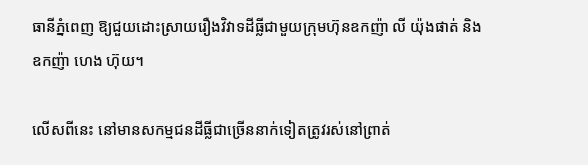ធានីភ្នំពេញ ឱ្យជួយដោះស្រាយរឿងវិវាទដីធ្លីជាមួយក្រុមហ៊ុនឧកញ៉ា លី យ៉ុងផាត់ និងឧកញ៉ា ហេង ហ៊ុយ។

លើសពីនេះ នៅមានសកម្មជនដីធ្លីជាច្រើននាក់ទៀតត្រូវរស់នៅព្រាត់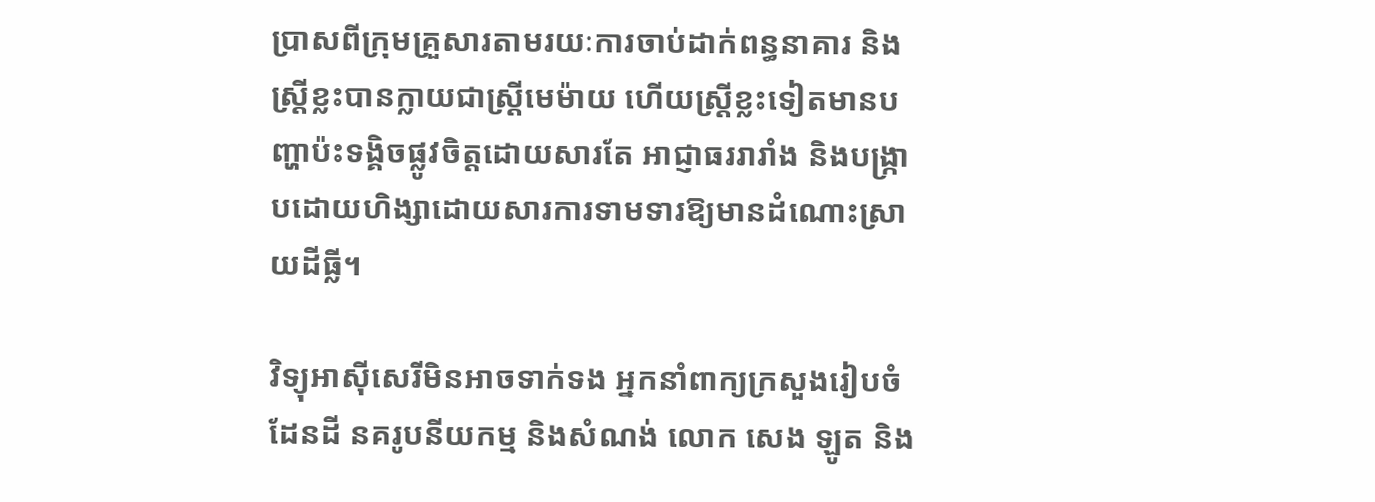ប្រាសពីក្រុមគ្រួសារតាមរយៈការចាប់ដាក់ពន្ធនាគារ និងស្ត្រីខ្លះបានក្លាយជាស្ត្រីមេម៉ាយ ហើយស្ត្រីខ្លះទៀតមានបញ្ហាប៉ះទង្គិចផ្លូវចិត្តដោយសារតែ អាជ្ញាធររារាំង និងបង្ក្រាបដោយហិង្សាដោយសារការទាមទារឱ្យមានដំណោះស្រាយដីធ្លី។

វិទ្យុអាស៊ីសេរីមិនអាចទាក់ទង អ្នកនាំពាក្យក្រសួងរៀបចំដែនដី នគរូបនីយកម្ម និងសំណង់ លោក សេង ឡូត និង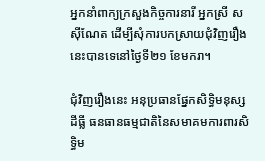អ្នកនាំពាក្យក្រសួងកិច្ចការនារី អ្នកស្រី ស ស៊ីណែត ដើម្បីសុំការបកស្រាយជុំវិញរឿងនេះបានទេនៅថ្ងៃទី២១ ខែមករា។

ជុំវិញរឿងនេះ អនុប្រធានផ្នែកសិទ្ធិមនុស្សដីធ្លី ធនធានធម្មជាតិនៃសមាគមការពារសិទ្ធិម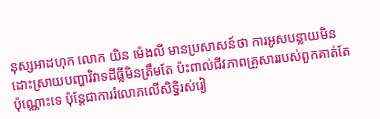នុស្សអាដហុក លោក យិន ម៉េងលី មានប្រសាសន៍ថា ការអូសបន្លាយមិនដោះស្រាយបញ្ហាវិវាទដីធ្លីមិនត្រឹមតែ ប៉ះពាល់ជីវភាពគ្រួសាររបស់ពួកគាត់តែប៉ុណ្ណោះទេ ប៉ុន្តែជាការរំលោភលើសិទ្ធិរស់រៀ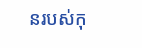នរបស់កុ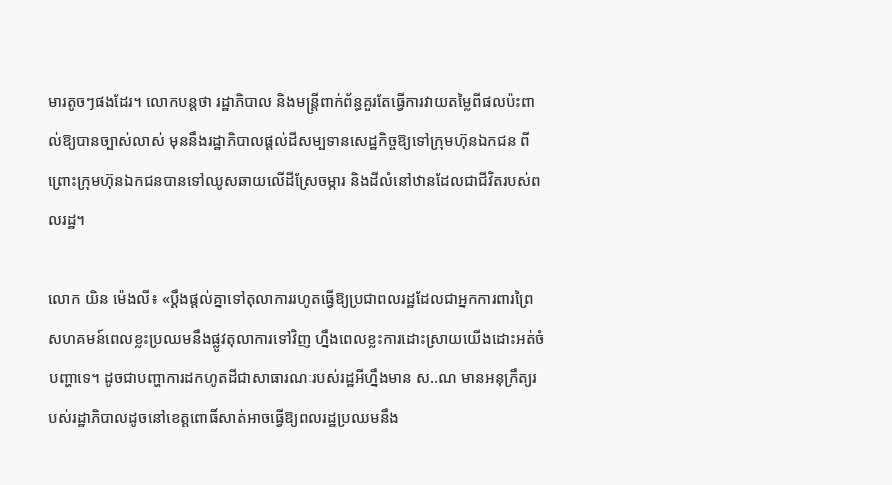មារតូចៗផងដែរ។ លោកបន្តថា រដ្ឋាភិបាល និងមន្ត្រីពាក់ព័ន្ធគួរតែធ្វើការវាយតម្លៃពីផលប៉ះពាល់ឱ្យបានច្បាស់លាស់ មុននឹងរដ្ឋាភិបាលផ្ដល់ដីសម្បទានសេដ្ឋកិច្ចឱ្យទៅក្រុមហ៊ុនឯកជន ពីព្រោះក្រុមហ៊ុនឯកជនបានទៅឈូសឆាយលើដីស្រែចម្ការ និងដីលំនៅឋានដែលជាជីវិតរបស់ពលរដ្ឋ។

លោក យិន ម៉េងលី៖ «ប្ដឹងផ្ដល់គ្នាទៅតុលាការរហូតធ្វើឱ្យប្រជាពលរដ្ឋដែលជាអ្នកការពារព្រៃសហគមន៍ពេលខ្លះប្រឈមនឹងផ្លូវតុលាការទៅវិញ ហ្នឹងពេលខ្លះការដោះស្រាយយើងដោះអត់ចំបញ្ហាទេ។ ដូចជាបញ្ហាការដកហូតដីជាសាធារណៈរបស់រដ្ឋអីហ្នឹងមាន ស..ណ មានអនុក្រឹត្យរបស់រដ្ឋាភិបាលដូចនៅខេត្តពោធិ៍សាត់អាចធ្វើឱ្យពលរដ្ឋប្រឈមនឹង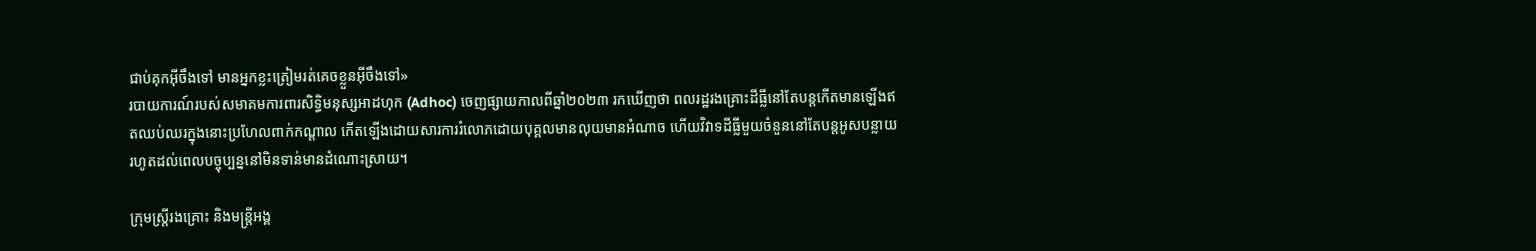ជាប់គុកអ៊ីចឹងទៅ មានអ្នកខ្លះត្រៀមរត់គេចខ្លួនអ៊ីចឹងទៅ»
របាយការណ៍របស់សមាគមការពារសិទ្ធិមនុស្សអាដហុក (Adhoc) ចេញផ្សាយកាលពីឆ្នាំ២០២៣ រកឃើញថា ពលរដ្ឋរងគ្រោះដីធ្លីនៅតែបន្តកើតមានឡើងឥតឈប់ឈរក្នុងនោះប្រហែលពាក់កណ្ដាល កើតឡើងដោយសារការរំលោភដោយបុគ្គលមានលុយមានអំណាច ហើយវិវាទដីធ្លីមួយចំនួននៅតែបន្តអូសបន្លាយរហូតដល់ពេលបច្ចុប្បន្ននៅមិនទាន់មានដំណោះស្រាយ។

ក្រុមស្ត្រីរងគ្រោះ និងមន្ត្រីអង្គ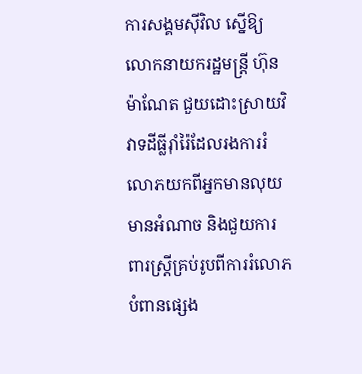ការសង្គមស៊ីវិល ស្នើឱ្យលោកនាយករដ្ឋមន្ត្រី ហ៊ុន ម៉ាណែត ជួយដោះស្រាយវិវាទដីធ្លីរ៉ាំរ៉ៃដែលរងការរំលោភយកពីអ្នកមានលុយមានអំណាច និងជួយការពារស្ត្រីគ្រប់រូបពីការរំលោភបំពានផ្សេង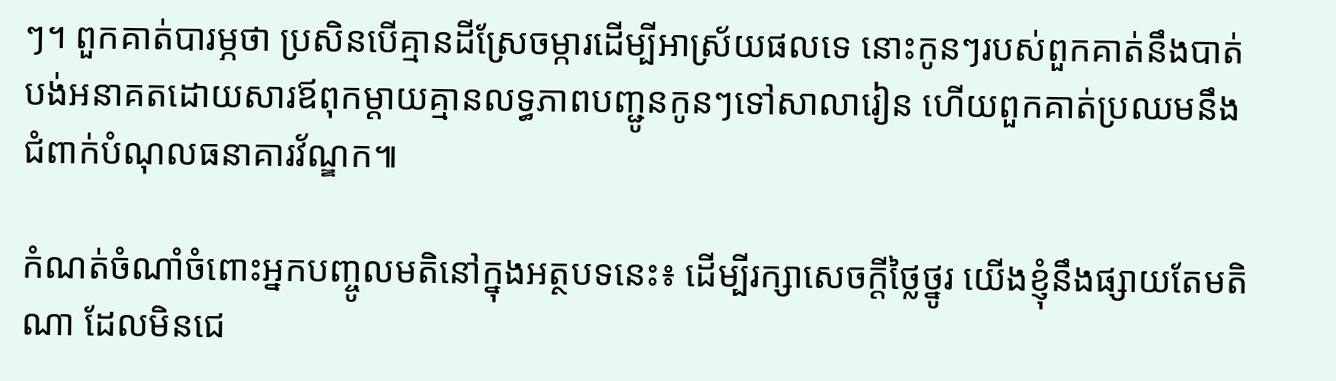ៗ។ ពួកគាត់បារម្ភថា ប្រសិនបើគ្មានដីស្រែចម្ការដើម្បីអាស្រ័យផលទេ នោះកូនៗរបស់ពួកគាត់នឹងបាត់បង់អនាគតដោយសារឪពុកម្ដាយគ្មានលទ្ធភាពបញ្ជូនកូនៗទៅសាលារៀន ហើយពួកគាត់ប្រឈមនឹងជំពាក់បំណុលធនាគារវ័ណ្ឌក៕

កំណត់ចំណាំចំពោះអ្នកបញ្ចូលមតិនៅក្នុងអត្ថបទនេះ៖ ដើម្បីរក្សាសេចក្ដីថ្លៃថ្នូរ យើងខ្ញុំនឹងផ្សាយតែមតិណា ដែលមិនជេ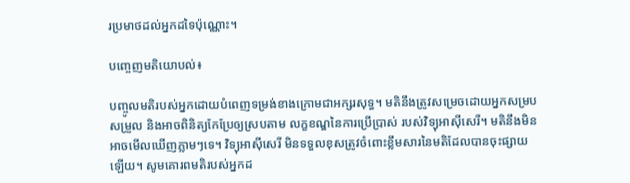រប្រមាថដល់អ្នកដទៃប៉ុណ្ណោះ។

បញ្ចេញមតិយោបល់៖

បញ្ចូលមតិរបស់អ្នកដោយបំពេញទម្រង់ខាងក្រោមជាអក្សរសុទ្ធ។ មតិនឹងត្រូវសម្រេចដោយអ្នកសម្របសម្រួល និងអាចពិនិត្យកែប្រែឲ្យស្របតាម លក្ខខណ្ឌនៃការប្រើប្រាស់ របស់វិទ្យុអាស៊ីសេរី។ មតិនឹងមិនអាចមើលឃើញភ្លាមៗទេ។ វិទ្យុអាស៊ីសេរី មិនទទួលខុសត្រូវចំពោះខ្លឹមសារនៃមតិដែលបានចុះផ្សាយឡើយ។ សូមគោរពមតិរបស់អ្នកដ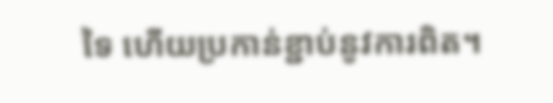ទៃ ហើយប្រកាន់ខ្ជាប់នូវការពិត។